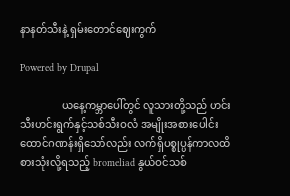နာနတ်သီးနဲ့ ရှမ်းတောင်ဈေးကွက်

Powered by Drupal

                ယနေ့ကမ္ဘာပေါ်တွင် လူသားတို့သည် ဟင်းသီးဟင်းရွက်နှင့်သစ်သီးဝလံ အမျိုးအစားပေါင်း ထောင်ဂဏန်းရှိသော်လည်း လက်ရှိပစ္စုပ္ပန်ကာလထိ စားသုံးလို့ရသည့် bromeliad နွယ်ဝင်သစ်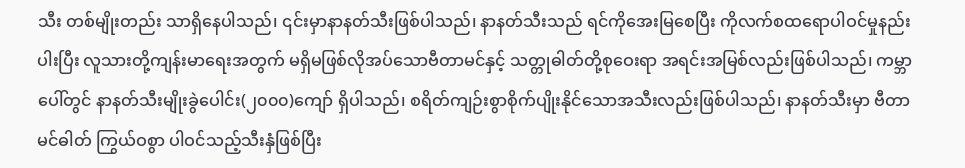သီး တစ်မျိုးတည်း သာရှိနေပါသည်၊ ၎င်းမှာနာနတ်သီးဖြစ်ပါသည်၊ နာနတ်သီးသည် ရင်ကိုအေးမြစေပြီး ကိုလက်စထရောပါဝင်မှုနည်းပါးပြီး လူသားတို့ကျန်းမာရေးအတွက် မရှိမဖြစ်လိုအပ်သောဗီတာမင်နှင့် သတ္တုဓါတ်တို့စုဝေးရာ အရင်းအမြစ်လည်းဖြစ်ပါသည်၊ ကမ္ဘာပေါ်တွင် နာနတ်သီးမျိုးခွဲပေါင်း(၂၀၀၀)ကျော် ရှိပါသည်၊ စရိတ်ကျဉ်းစွာစိုက်ပျိုးနိုင်သောအသီးလည်းဖြစ်ပါသည်၊ နာနတ်သီးမှာ ဗီတာမင်ဓါတ် ကြွယ်ဝစွာ ပါဝင်သည့်သီးနှံဖြစ်ပြီး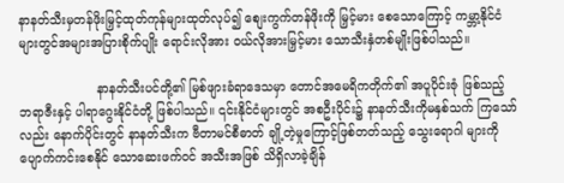နာနတ်သီးမှတန်ဖိုးမြှင့်ထုတ်ကုန်များထုတ်လုပ်၍ စျေးကွက်တန်ဖိုးကို မြှင့်မား စေသောကြောင့် ကမ္ဘာ့နိုင်ငံများတွင်အများအပြားစိုက်ပျိုး ရောင်းလိုအား ဝယ်လိုအားမြှင့်မား သောသီးနှံတစ်မျိုးဖြစ်ပါသည်။

                    နာနတ်သီးပင်တို့၏ မြစ်ဖျားခံရာဒေသမှာ တောင်အမေရိကတိုက်၏ အပူပိုင်းဇုံ ဖြစ်သည့် ဘရာဇီးနှင့် ပါရာဂွေးနိုင်ငံတို့ ဖြစ်ပါသည်။ ၎င်းနိုင်ငံများတွင် အစဦးပိုင်း၌ နာနတ်သီးကိုမနှစ်သက် ကြသော်လည်း နောက်ပိုင်းတွင် နာနတ်သီးက ဗီတာမင်စီဓာတ် ချို့တဲ့မှုကြောင့်ဖြစ်တတ်သည့် သွေးရောဂါ များကို  ပျောက်ကင်းစေနိုင် သောဆေးဖက်ဝင် အသီးအဖြစ် သိရှိလာခဲ့ချိန်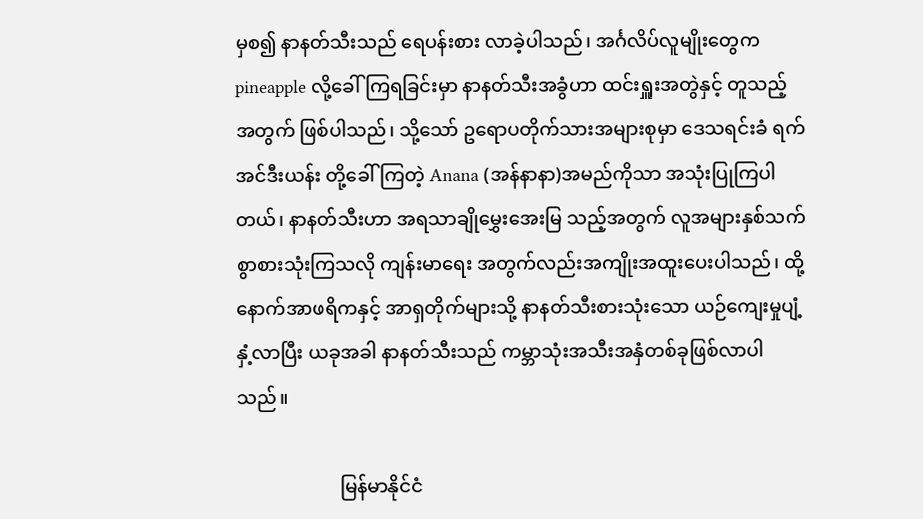မှစ၍ နာနတ်သီးသည် ရေပန်းစား လာခဲ့ပါသည်၊ အင်္ဂလိပ်လူမျိုးတွေက pineapple လို့ခေါ်ကြရခြင်းမှာ နာနတ်သီးအခွံဟာ ထင်းရှူးအတွဲနှင့် တူသည့်အတွက် ဖြစ်ပါသည်၊ သို့သော် ဥရောပတိုက်သားအများစုမှာ ဒေသရင်းခံ ရက်အင်ဒီးယန်း တို့ခေါ်ကြတဲ့ Anana (အန်နာနာ)အမည်ကိုသာ အသုံးပြုကြပါတယ်၊ နာနတ်သီးဟာ အရသာချိုမွှေးအေးမြ သည့်အတွက် လူအများနှစ်သက်စွာစားသုံးကြသလို ကျန်းမာရေး အတွက်လည်းအကျိုးအထူးပေးပါသည်၊ ထို့နောက်အာဖရိကနှင့် အာရှတိုက်များသို့ နာနတ်သီးစားသုံးသော ယဉ်ကျေးမှုပျံ့နှံ့လာပြီး ယခုအခါ နာနတ်သီးသည် ကမ္ဘာသုံးအသီးအနှံတစ်ခုဖြစ်လာပါသည်။

                      မြန်မာနိုင်ငံ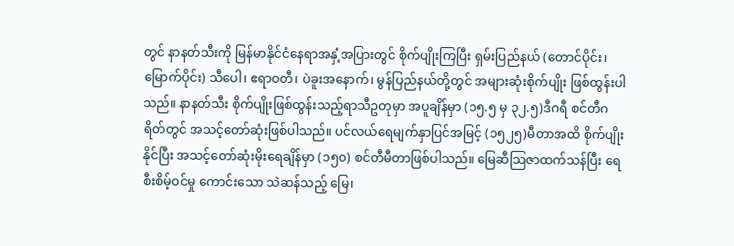တွင် နာနတ်သီးကို မြန်မာနိုင်ငံနေရာအနှံ့အပြားတွင် စိုက်ပျိုးကြပြီး ရှမ်းပြည်နယ် (တောင်ပိုင်း၊ မြောက်ပိုင်း) သီပေါ၊ ဧရာဝတီ၊ ပဲခူးအနောက်၊ မွန်ပြည်နယ်တို့တွင် အများဆုံးစိုက်ပျိုး ဖြစ်ထွန်းပါသည်။ နာနတ်သီး စိုက်ပျိုးဖြစ်ထွန်းသည့်ရာသီဥတုမှာ အပူချိန်မှာ (၁၅.၅ မှ ၃၂.၅)ဒီဂရီ စင်တီဂရိတ်တွင် အသင့်တော်ဆုံးဖြစ်ပါသည်။ ပင်လယ်ရေမျက်နှာပြင်အမြင့် (၁၅၂၅)မီတာအထိ စိုက်ပျိုး နိုင်ပြီး အသင့်တော်ဆုံးမိုးရေချိန်မှာ (၁၅၀) စင်တီမီတာဖြစ်ပါသည်။ မြေဆီသြဇာထက်သန်ပြီး ရေစီးစိမ့်ဝင်မှု ကောင်းသော သဲဆန်သည့် မြေ၊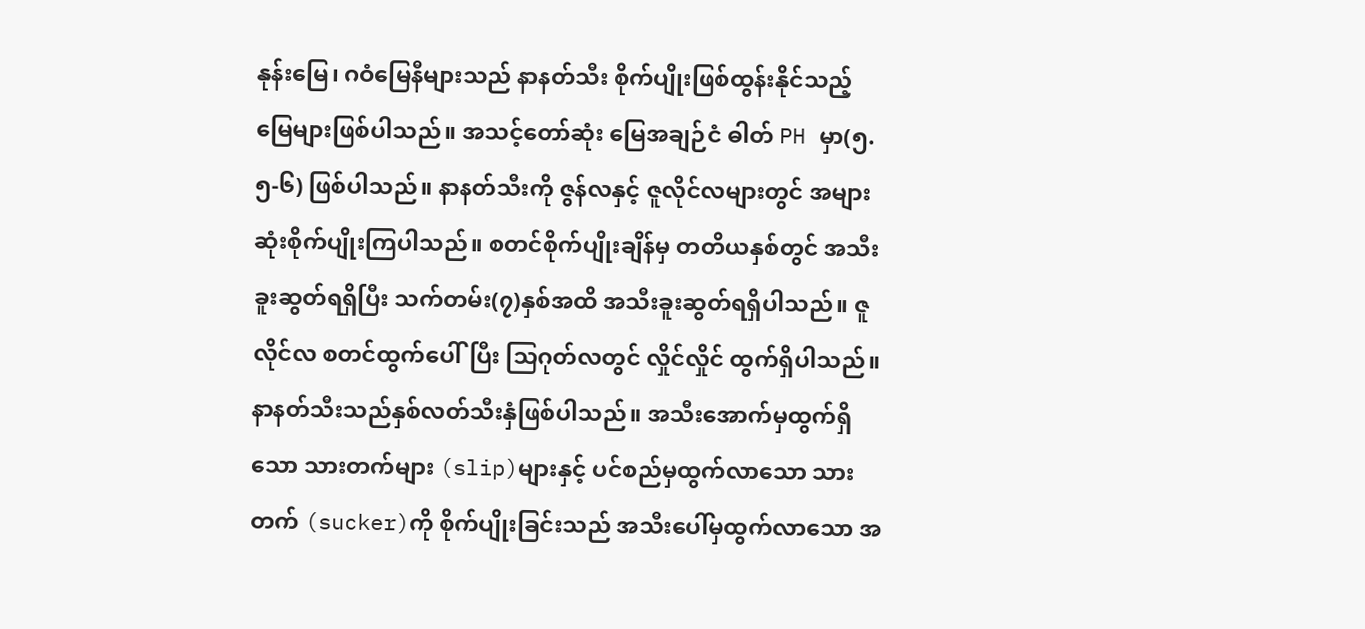နုန်းမြေ၊ ဂဝံမြေနီများသည် နာနတ်သီး စိုက်ပျိုးဖြစ်ထွန်းနိုင်သည့် မြေများဖြစ်ပါသည်။ အသင့်တော်ဆုံး မြေအချဉ်ငံ ဓါတ် PH မှာ(၅.၅-၆) ဖြစ်ပါသည်။ နာနတ်သီးကို ဇွန်လနှင့် ဇူလိုင်လများတွင် အများဆုံးစိုက်ပျိုးကြပါသည်။ စတင်စိုက်ပျိုးချိန်မှ တတိယနှစ်တွင် အသီး ခူးဆွတ်ရရှိပြီး သက်တမ်း(၇)နှစ်အထိ အသီးခူးဆွတ်ရရှိပါသည်။ ဇူလိုင်လ စတင်ထွက်ပေါ်ပြီး သြဂုတ်လတွင် လှိုင်လှိုင် ထွက်ရှိပါသည်။ နာနတ်သီးသည်နှစ်လတ်သီးနှံဖြစ်ပါသည်။ အသီးအောက်မှထွက်ရှိသော သားတက်များ (slip)များနှင့် ပင်စည်မှထွက်လာသော သားတက် (sucker)ကို စိုက်ပျိုးခြင်းသည် အသီးပေါ်မှထွက်လာသော အ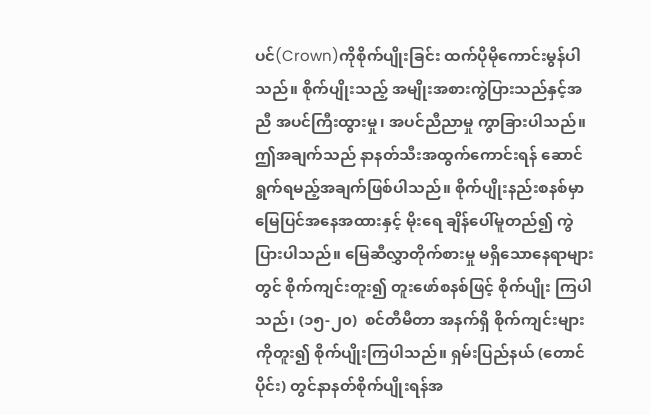ပင်(Crown)ကိုစိုက်ပျိုးခြင်း ထက်ပိုမိုကောင်းမွန်ပါသည်။ စိုက်ပျိုးသည့် အမျိုးအစားကွဲပြားသည်နှင့်အညီ အပင်ကြီးထွားမှု၊ အပင်ညီညာမှု ကွာခြားပါသည်။  ဤအချက်သည် နာနတ်သီးအထွက်ကောင်းရန် ဆောင်ရွက်ရမည့်အချက်ဖြစ်ပါသည်။ စိုက်ပျိုးနည်းစနစ်မှာ မြေပြင်အနေအထားနှင့် မိုးရေ ချိန်ပေါ်မူတည်၍ ကွဲပြားပါသည်။ မြေဆီလွှာတိုက်စားမှု မရှိသောနေရာများတွင် စိုက်ကျင်းတူး၍ တူးဖော်စနစ်ဖြင့် စိုက်ပျိုး ကြပါသည်၊ (၁၅-၂၀)  စင်တီမီတာ အနက်ရှိ စိုက်ကျင်းများ ကိုတူး၍ စိုက်ပျိုးကြပါသည်။ ရှမ်းပြည်နယ် (တောင်ပိုင်း) တွင်နာနတ်စိုက်ပျိုးရန်အ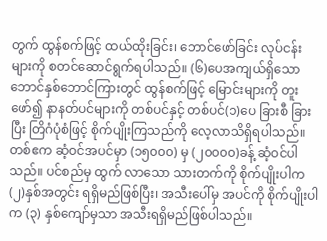တွက် ထွန်စက်ဖြင့် ထယ်ထိုးခြင်း၊ ဘောင်ဖော်ခြင်း လုပ်ငန်းများကို စတင်ဆောင်ရွက်ရပါသည်။ (၆)ပေအကျယ်ရှိသော ဘောင်နှစ်ဘောင်ကြားတွင် ထွန်စက်ဖြင့် မြောင်းများကို တူးဖော်၍ နာနတ်ပင်များကို တစ်ပင်နှင့် တစ်ပင်(၁)ပေ ခြားစီ ခြားပြီး တြိဂံပုံစံဖြင့် စိုက်ပျိုးကြသည်ကို လေ့လာသိရှိရပါသည်။ တစ်ဧက ဆံ့ဝင်အပင်မှာ (၁၅၀၀၀) မှ (၂၀၀၀၀)ခန့် ဆံ့ဝင်ပါသည်။ ပင်စည်မှ ထွက် လာသော သားတက်ကို စိုက်ပျိုးပါက(၂)နှစ်အတွင်း ရရှိမည်ဖြစ်ပြီး၊ အသီးပေါ်မှ အပင်ကို စိုက်ပျိုးပါက (၃) နှစ်ကျော်မှသာ အသီးရရှိမည်ဖြစ်ပါသည်။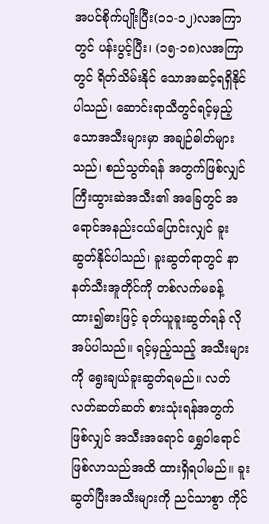အပင်စိုက်ပျိုးပြီး(၁၁-၁၂)လအကြာတွင် ပန်းပွင့်ပြီး၊ (၁၅-၁၈)လအကြာတွင် ရိတ်သိမ်းနိုင် သောအဆင့်ရရှိနိုင်ပါသည်၊ ဆောင်းရာသီတွင်ရင့်မှည့်သောအသီးများမှာ အချဉ်ဓါတ်များသည်၊ စည်သွတ်ရန် အတွက်ဖြစ်လျှင် ကြီးထွားဆဲအသီး၏ အခြေတွင် အရောင်အနည်းငယ်ပြောင်းလျှင် ခူးဆွတ်နိုင်ပါသည်၊ ခူးဆွတ်ရာတွင် နာနတ်သီးအူတိုင်ကို တစ်လက်မခန့်ထား၍ဓားဖြင့် ခုတ်ယူခူးဆွတ်ရန် လိုအပ်ပါသည်။ ရင့်မှည့်သည့် အသီးများကို ရွေးချယ်ခူးဆွတ်ရမည်။ လတ်လတ်ဆတ်ဆတ် စားသုံးရန်အတွက် ဖြစ်လျှင် အသီးအရောင် ရွှေဝါရောင်ဖြစ်လာသည်အထိ ထားရှိရပါမည်။ ခူးဆွတ်ပြီးအသီးများကို ညင်သာစွာ ကိုင်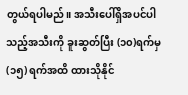တွယ်ရပါမည်။ အသီးပေါ်ရှိအပင်ပါသည့်အသီးကို ခူးဆွတ်ပြီး (၁၀)ရက်မှ (၁၅) ရက်အထိ ထားသိုနိုင်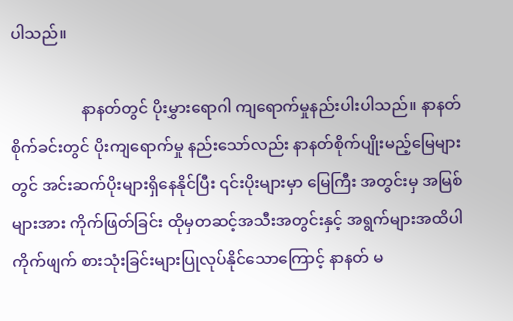ပါသည်။

                  နာနတ်တွင် ပိုးမွှားရောဂါ ကျရောက်မှုနည်းပါးပါသည်။ နာနတ်စိုက်ခင်းတွင် ပိုးကျရောက်မှု နည်းသော်လည်း နာနတ်စိုက်ပျိုးမည့်မြေများတွင် အင်းဆက်ပိုးများရှိနေနိုင်ပြီး ၎င်းပိုးများမှာ မြေကြီး အတွင်းမှ အမြစ်များအား ကိုက်ဖြတ်ခြင်း ထိုမှတဆင့်အသီးအတွင်းနှင့် အရွက်များအထိပါကိုက်ဖျက် စားသုံးခြင်းများပြုလုပ်နိုင်သောကြောင့် နာနတ် မ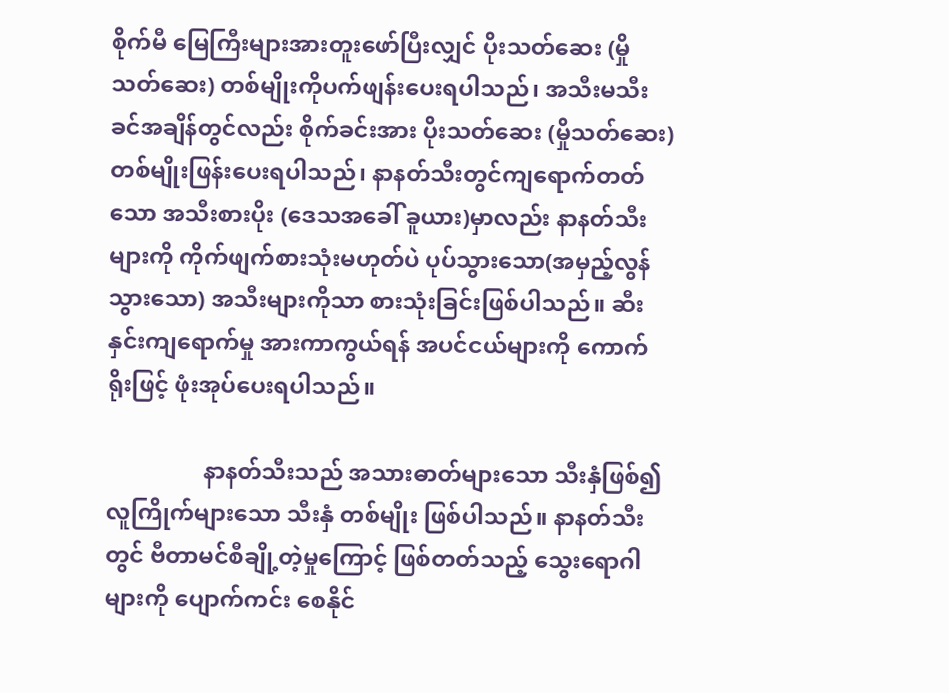စိုက်မီ မြေကြီးများအားတူးဖော်ပြီးလျှင် ပိုးသတ်ဆေး (မှိုသတ်ဆေး) တစ်မျိုးကိုပက်ဖျန်းပေးရပါသည်၊ အသီးမသီးခင်အချိန်တွင်လည်း စိုက်ခင်းအား ပိုးသတ်ဆေး (မှိုသတ်ဆေး) တစ်မျိုးဖြန်းပေးရပါသည်၊ နာနတ်သီးတွင်ကျရောက်တတ်သော အသီးစားပိုး (ဒေသအခေါ် ခူယား)မှာလည်း နာနတ်သီးများကို ကိုက်ဖျက်စားသုံးမဟုတ်ပဲ ပုပ်သွားသော(အမှည့်လွန် သွားသော) အသီးများကိုသာ စားသုံးခြင်းဖြစ်ပါသည်။ ဆီးနှင်းကျရောက်မှု အားကာကွယ်ရန် အပင်ငယ်များကို ကောက်ရိုးဖြင့် ဖုံးအုပ်ပေးရပါသည်။

                 နာနတ်သီးသည် အသားဓာတ်များသော သီးနှံဖြစ်၍ လူကြိုက်များသော သီးနှံ တစ်မျိုး ဖြစ်ပါသည်။ နာနတ်သီးတွင် ဗီတာမင်စီချို့တဲ့မှုကြောင့် ဖြစ်တတ်သည့် သွေးရောဂါများကို ပျောက်ကင်း စေနိုင်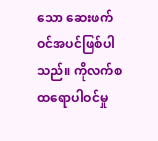သော ဆေးဖက်ဝင်အပင်ဖြစ်ပါသည်။ ကိုလက်စထရောပါဝင်မှု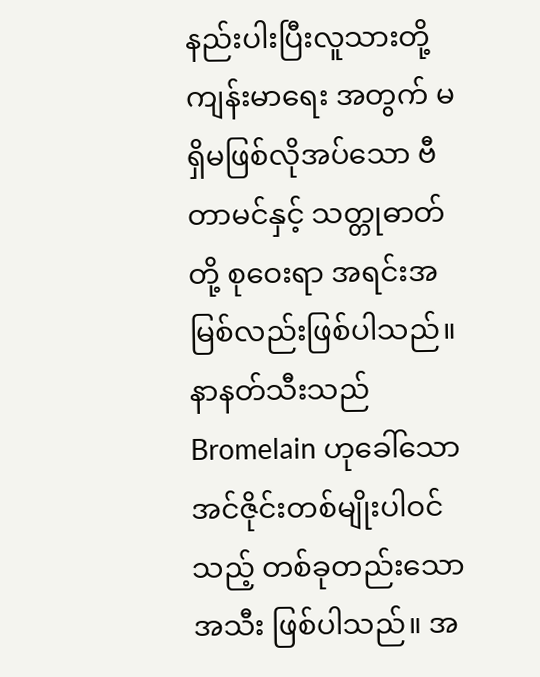နည်းပါးပြီးလူသားတို့ ကျန်းမာရေး အတွက် မရှိမဖြစ်လိုအပ်သော ဗီတာမင်နှင့် သတ္တုဓာတ်တို့ စုဝေးရာ အရင်းအမြစ်လည်းဖြစ်ပါသည်။ နာနတ်သီးသည် Bromelain ဟုခေါ်သော အင်ဇိုင်းတစ်မျိုးပါဝင်သည့် တစ်ခုတည်းသောအသီး ဖြစ်ပါသည်။ အ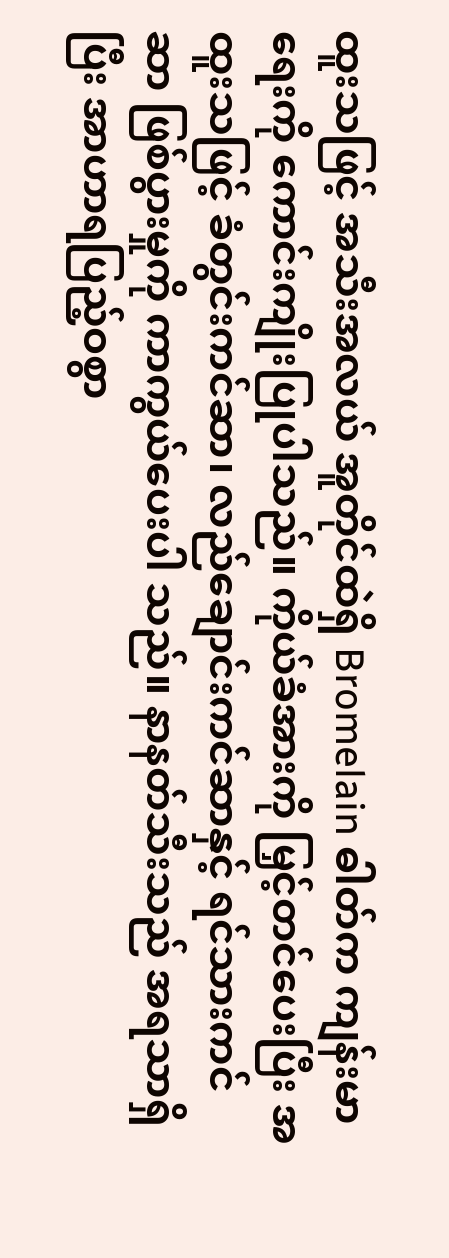ထူးသဖြင့် အသီးအလယ် အူတိုင်ထဲရှိ Bromelain ဓါတ်က ကျန်းမာရေးကို ကောင်းကျိုးပြုပါသည်။ ကိုယ်ခံအားကို မြှင့်တင်ပေးပြီး အထူးသဖြင့် ခံတွင်းကင်ဆာ၊ လည်ချောင်းကင်ဆာနှင့် ရင်သားကင်ဆာ ဖြစ်ပွားမှုကို ကာကွယ်ပေးပါ သည်။ နာနတ်သီးသည် အရသာရှိပြီး အာဟာရပြည့်ဝစွာ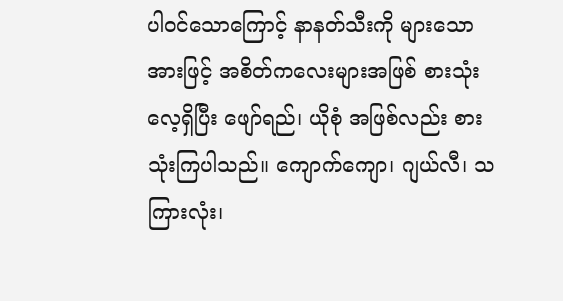ပါဝင်သောကြောင့် နာနတ်သီးကို များသောအားဖြင့် အစိတ်ကလေးများအဖြစ် စားသုံးလေ့ရှိပြီး ဖျော်ရည်၊ ယိုစုံ အဖြစ်လည်း စားသုံးကြပါသည်။ ကျောက်ကျော၊ ဂျယ်လီ၊ သကြားလုံး၊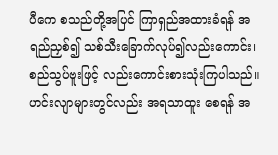ပီကေ စသည်တို့အပြင် ကြာရှည်အထားခံရန် အရည်ညှစ်၍ သစ်သီးခြောက်လုပ်၍လည်းကောင်း၊ စည်သွပ်ဗူးဖြင့် လည်းကောင်းစားသုံးကြပါသည်။ ဟင်းလျာများတွင်လည်း အရသာထူး စေရန် အ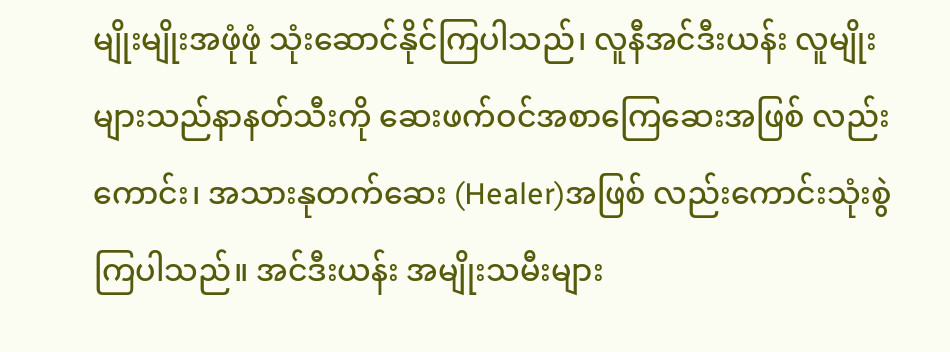မျိုးမျိုးအဖုံဖုံ သုံးဆောင်နိုင်ကြပါသည်၊ လူနီအင်ဒီးယန်း လူမျိုးများသည်နာနတ်သီးကို ဆေးဖက်ဝင်အစာကြေဆေးအဖြစ် လည်းကောင်း၊ အသားနုတက်ဆေး (Healer)အဖြစ် လည်းကောင်းသုံးစွဲကြပါသည်။ အင်ဒီးယန်း အမျိုးသမီးများ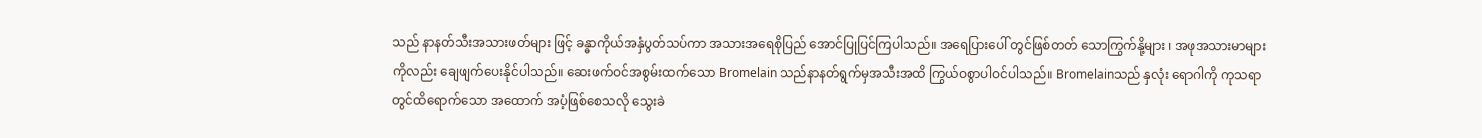သည် နာနတ်သီးအသားဖတ်များ ဖြင့် ခန္ဓာကိုယ်အနှံပွတ်သပ်ကာ အသားအရေစိုပြည် အောင်ပြုပြင်ကြပါသည်။ အရေပြားပေါ် တွင်ဖြစ်တတ် သောကြွက်နို့များ ၊ အဖုအသားမာများကိုလည်း ချေဖျက်ပေးနိုင်ပါသည်။ ဆေးဖက်ဝင်အစွမ်းထက်သော Bromelain သည်နာနတ်ရွက်မှအသီးအထိ ကြွယ်ဝစွာပါဝင်ပါသည်။ Bromelainသည် နှလုံး ရောဂါကို ကုသရာတွင်ထိရောက်သော အထောက် အပံ့ဖြစ်စေသလို သွေးခဲ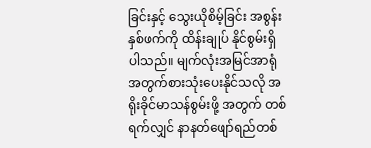ခြင်းနှင့် သွေးယိုစိမ့်ခြင်း အစွန်းနှစ်ဖက်ကို ထိန်းချုပ် နိုင်စွမ်းရှိပါသည်။ မျက်လုံးအမြင်အာရုံအတွက်စားသုံးပေးနိုင်သလို အရိုးခိုင်မာသန်စွမ်းဖို့ အတွက် တစ်ရက်လျှင် နာနတ်ဖျော်ရည်တစ်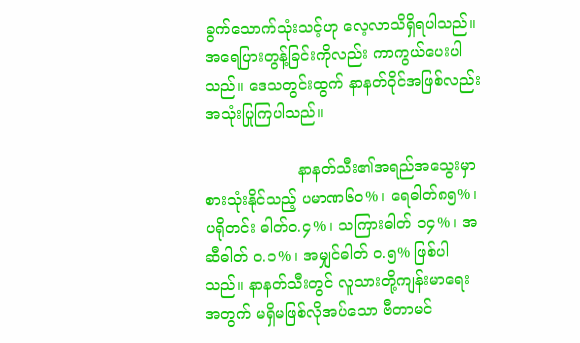ခွက်သောက်သုံးသင့်ဟု လေ့လာသိရှိရပါသည်။ အရေပြားတွန့်ခြင်းကိုလည်း ကာကွယ်ပေးပါသည်။ ဒေသတွင်းထွက် နာနတ်ဝိုင်အဖြစ်လည်း အသုံးပြုကြပါသည်။

                   နာနတ်သီး၏အရည်အသွေးမှာ စားသုံးနိုင်သည့် ပမာဏ၆၀%၊ ရေဓါတ်၈၅%၊ ပရိုတင်း ဓါတ်၀.၄%၊ သကြားဓါတ် ၁၄%၊ အဆီဓါတ် ၀.၁%၊ အမျှင်ဓါတ် ၀.၅% ဖြစ်ပါသည်။ နာနတ်သီးတွင် လူသားတို့ကျန်းမာရေးအတွက် မရှိမဖြစ်လိုအပ်သော ဗီတာမင်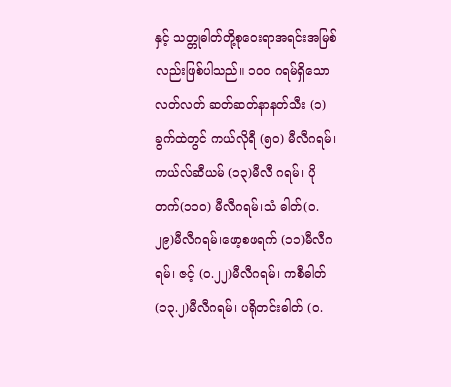နှင့် သတ္တုဓါတ်တို့စုဝေးရာအရင်းအမြစ် လည်းဖြစ်ပါသည်။ ၁၀၀ ဂရမ်ရှိသော လတ်လတ် ဆတ်ဆတ်နာနတ်သီး (၁) ခွက်ထဲတွင် ကယ်လိုရီ (၅၀) မီလီဂရမ်၊ ကယ်လ်ဆီယမ် (၁၃)မီလီ ဂရမ်၊ ပိုတက်(၁၁၀) မီလီဂရမ်၊သံ ဓါတ်(၀.၂၉)မီလီဂရမ်၊ဖော့စဖရက် (၁၁)မီလီဂရမ်၊ ဇင့် (၀.၂၂)မီလီဂရမ်၊ ကစီဓါတ် (၁၃.၂)မီလီဂရမ်၊ ပရိုတင်းဓါတ် (၀.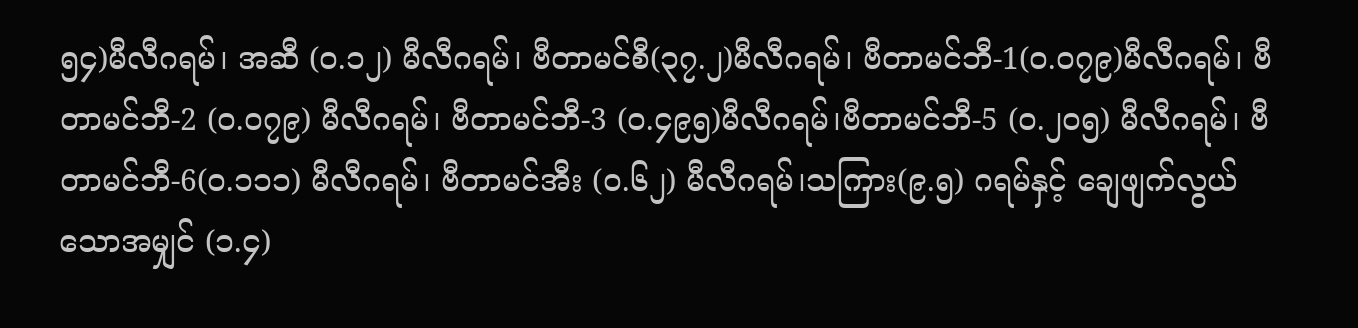၅၄)မီလီဂရမ်၊ အဆီ (၀.၁၂) မီလီဂရမ်၊ ဗီတာမင်စီ(၃၇.၂)မီလီဂရမ်၊ ဗီတာမင်ဘီ-1(၀.၀၇၉)မီလီဂရမ်၊ ဗီတာမင်ဘီ-2 (၀.၀၇၉) မီလီဂရမ်၊ ဗီတာမင်ဘီ-3 (၀.၄၉၅)မီလီဂရမ်၊ဗီတာမင်ဘီ-5 (၀.၂၀၅) မီလီဂရမ်၊ ဗီတာမင်ဘီ-6(၀.၁၁၁) မီလီဂရမ်၊ ဗီတာမင်အီး (၀.၆၂) မီလီဂရမ်၊သကြား(၉.၅) ဂရမ်နှင့် ချေဖျက်လွယ်သောအမျှင် (၁.၄)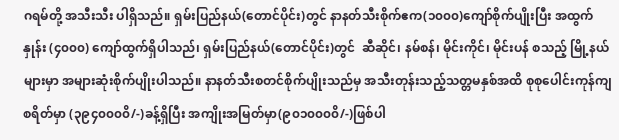ဂရမ်တို့ အသီးသီး ပါရှိသည်။ ရှမ်းပြည်နယ်(တောင်ပိုင်း)တွင် နာနတ်သီးစိုက်ဧက(၁၀၀၀)ကျော်စိုက်ပျိုးပြီး အထွက်နှုန်း (၄၀၀၀) ကျော်ထွက်ရှိပါသည်၊ ရှမ်းပြည်နယ်(တောင်ပိုင်း)တွင်  ဆီဆိုင်၊ နမ်စန်၊ မိုင်းကိုင်၊ မိုင်းပန် စသည့် မြို့နယ်များမှာ အများဆုံးစိုက်ပျိုးပါသည်။ နာနတ်သီးစတင်စိုက်ပျိုးသည်မှ အသီးတုန်းသည့်သတ္တမနှစ်အထိ စုစုပေါင်းကုန်ကျစရိတ်မှာ (၃၉၄၀၀၀၀ိ/-)ခန့်ရှိပြီး အကျိုးအမြတ်မှာ(၉၀၁၀၀၀၀ိ/-)ဖြစ်ပါ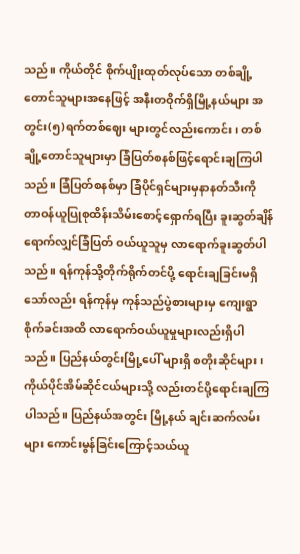သည်။ ကိုယ်တိုင် စိုက်ပျိုးထုတ်လုပ်သော တစ်ချို့တောင်သူများအနေဖြင့် အနီးတဝိုက်ရှိမြို့နယ်များ အတွင်း(၅)ရက်တစ်ဈေး များတွင်လည်းကောင်း၊ တစ်ချို့တောင်သူများမှာ ခြံပြတ်စနစ်ဖြင့်ရောင်းချကြပါသည်။ ခြံပြတ်စနစ်မှာ ခြံပိုင်ရှင်များမှနာနတ်သီးကို တာဝန်ယူပြုစုထိန်းသိမ်းစောင့်ရှောက်ရပြီး ခူးဆွတ်ချိန် ရောက်လျှင်ခြံပြတ် ဝယ်ယူသူမှ လာရောက်ခူးဆွတ်ပါသည်။ ရန်ကုန်သို့တိုက်ရိုက်တင်ပို့ ရောင်းချခြင်းမရှိသော်လည်း ရန်ကုန်မှ ကုန်သည်ပွဲစားများမှ ကျေးရွာစိုက်ခင်းအထိ လာရောက်ဝယ်ယူမှုများလည်းရှိပါသည်။ ပြည်နယ်တွင်းမြို့ပေါ် များရှိ စတိုးဆိုင်များ၊ ကိုယ်ပိုင်အိမ်ဆိုင်ငယ်များသို့ လည်းတင်ပို့ရောင်းချကြပါသည်။ ပြည်နယ်အတွင်း မြို့နယ် ချင်းဆက်လမ်းများ ကောင်းမွန်ခြင်းကြောင့်သယ်ယူ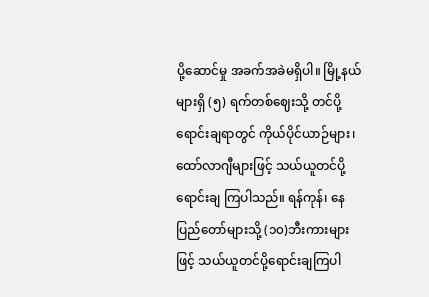ပို့ဆောင်မှု အခက်အခဲမရှိပါ။ မြို့နယ်များရှိ (၅) ရက်တစ်ဈေးသို့ တင်ပို့ရောင်းချရာတွင် ကိုယ်ပိုင်ယာဉ်များ၊ ထော်လာဂျီများဖြင့် သယ်ယူတင်ပို့ ရောင်းချ ကြပါသည်။ ရန်ကုန်၊ နေပြည်တော်များသို့ (၁၀)ဘီးကားများဖြင့် သယ်ယူတင်ပို့ရောင်းချကြပါ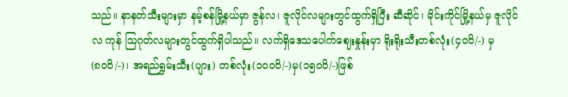သည်။ နာနတ်သီးများမှာ နမ့်စန်မြို့နယ်မှာ ဇွန်လ၊ ဇူလိုင်လများတွင်ထွက်ရှိပြီး ဆီဆိုင်၊ မိုင်းကိုင်မြို့နယ်မှ ဇူလိုင်လ ကုန် သြဂုတ်လများတွင်ထွက်ရှိပါသည်။ လက်ရှိဒေသပေါက်ဈေးနှုန်းမှာ ရိုးရိုးသီးတစ်လုံး(၄၀၀ိ/-) မှ (၈၀၀ိ/-)၊ အရည်ရွှမ်းသီး(ပျား) တစ်လုံး(၁၀၀၀ိ/-)မှ(၁၅၀၀ိ/-)ဖြစ်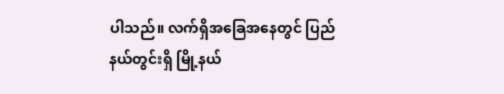ပါသည်။ လက်ရှိအခြေအနေတွင် ပြည်နယ်တွင်းရှိ မြို့နယ်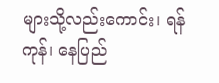များသို့လည်းကောင်း၊ ရန်ကုန်၊ နေပြည်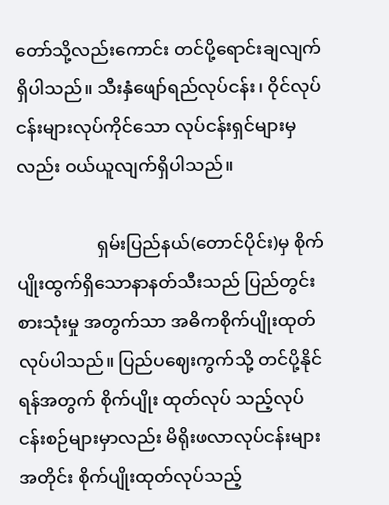တော်သို့လည်းကောင်း တင်ပို့ရောင်းချလျက်ရှိပါသည်။ သီးနှံဖျော်ရည်လုပ်ငန်း၊ ဝိုင်လုပ်ငန်းများလုပ်ကိုင်သော လုပ်ငန်းရှင်များမှလည်း ဝယ်ယူလျက်ရှိပါသည်။

                  ရှမ်းပြည်နယ်(တောင်ပိုင်း)မှ စိုက်ပျိုးထွက်ရှိသောနာနတ်သီးသည် ပြည်တွင်းစားသုံးမှု အတွက်သာ အဓိကစိုက်ပျိုးထုတ်လုပ်ပါသည်။ ပြည်ပဈေးကွက်သို့ တင်ပို့နိုင်ရန်အတွက် စိုက်ပျိုး ထုတ်လုပ် သည့်လုပ်ငန်းစဉ်များမှာလည်း မိရိုးဖလာလုပ်ငန်းများအတိုင်း စိုက်ပျိုးထုတ်လုပ်သည့်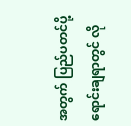အတွက် ပြည်ပတင်ပို့ ရောင်းချရာတွင် လို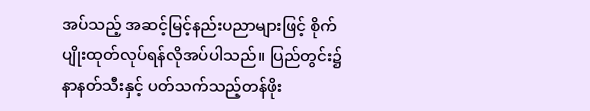အပ်သည့် အဆင့်မြင့်နည်းပညာများဖြင့် စိုက်ပျိုးထုတ်လုပ်ရန်လိုအပ်ပါသည်။ ပြည်တွင်း၌ နာနတ်သီးနှင့် ပတ်သက်သည့်တန်ဖိုး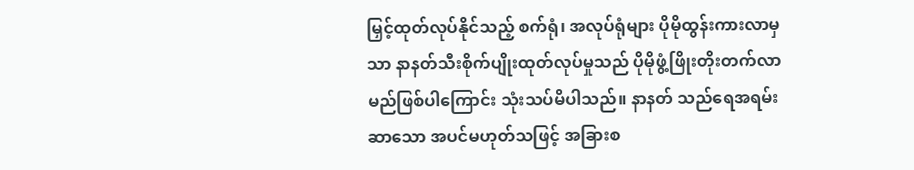မြှင့်ထုတ်လုပ်နိုင်သည့် စက်ရုံ၊ အလုပ်ရုံများ ပိုမိုထွန်းကားလာမှသာ နာနတ်သီးစိုက်ပျိုးထုတ်လုပ်မှုသည် ပိုမိုဖွံ့ဖြိုးတိုးတက်လာမည်ဖြစ်ပါကြောင်း သုံးသပ်မိပါသည်။ နာနတ် သည်ရေအရမ်းဆာသော အပင်မဟုတ်သဖြင့် အခြားစ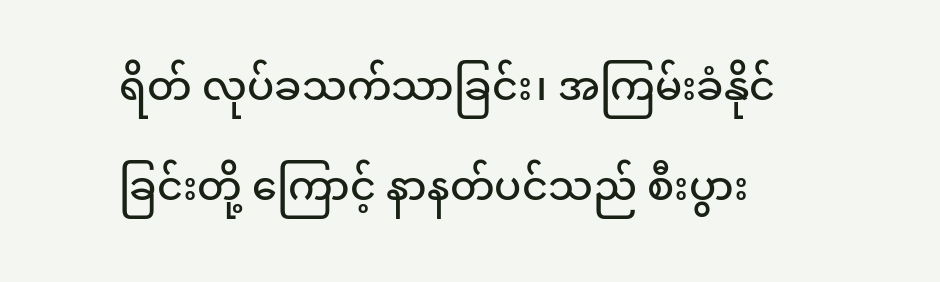ရိတ် လုပ်ခသက်သာခြင်း၊ အကြမ်းခံနိုင်ခြင်းတို့ ကြောင့် နာနတ်ပင်သည် စီးပွား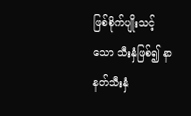ဖြစ်စိုက်ပျိုးသင့်သော သီးနှံဖြစ်၍ နာနတ်သီးနှံ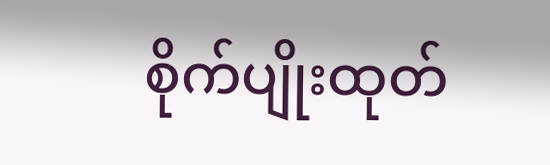စိုက်ပျိုးထုတ်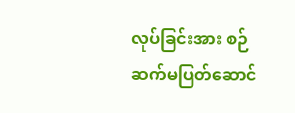လုပ်ခြင်းအား စဉ်ဆက်မပြတ်ဆောင်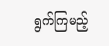ရွက်ကြမည့်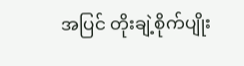အပြင် တိုးချဲ့စိုက်ပျိုး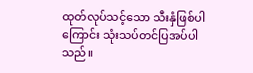ထုတ်လုပ်သင့်သော သီးနှံဖြစ်ပါကြောင်း သုံးသပ်တင်ပြအပ်ပါသည်။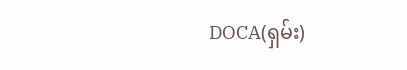DOCA(ရှမ်း)